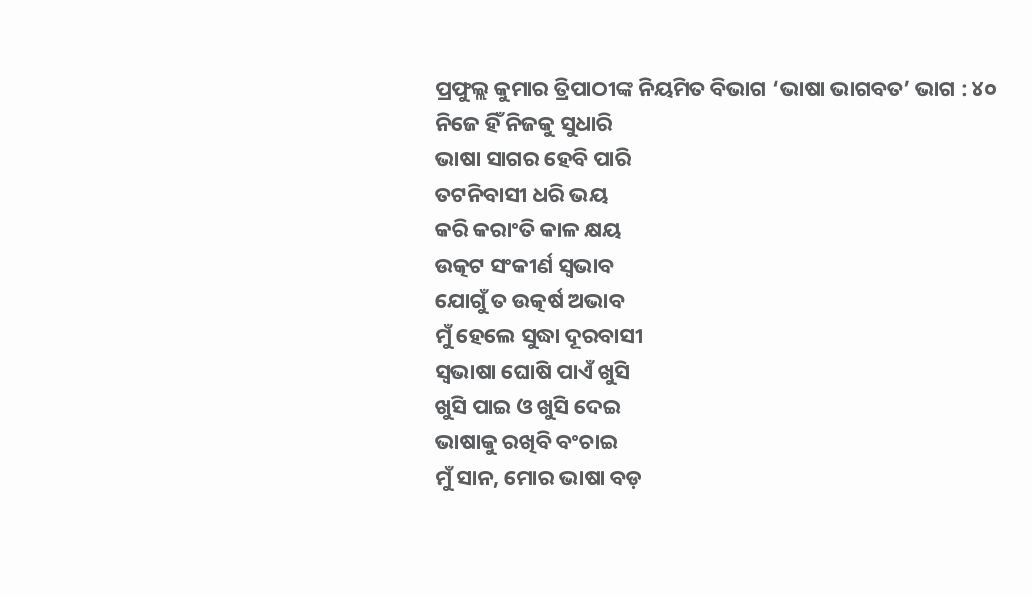ପ୍ରଫୁଲ୍ଲ କୁମାର ତ୍ରିପାଠୀଙ୍କ ନିୟମିତ ବିଭାଗ ‘ଭାଷା ଭାଗବତ’ ଭାଗ : ୪୦
ନିଜେ ହିଁ ନିଜକୁ ସୁଧାରି
ଭାଷା ସାଗର ହେବି ପାରି
ତଟନିବାସୀ ଧରି ଭୟ
କରି କରାଂତି କାଳ କ୍ଷୟ
ଉତ୍କଟ ସଂକୀର୍ଣ ସ୍ବଭାବ
ଯୋଗୁଁ ତ ଉତ୍କର୍ଷ ଅଭାବ
ମୁଁ ହେଲେ ସୁଦ୍ଧା ଦୂରବାସୀ
ସ୍ବଭାଷା ଘୋଷି ପାଏଁ ଖୁସି
ଖୁସି ପାଇ ଓ ଖୁସି ଦେଇ
ଭାଷାକୁ ରଖିବି ବଂଚାଇ
ମୁଁ ସାନ, ମୋର ଭାଷା ବଡ଼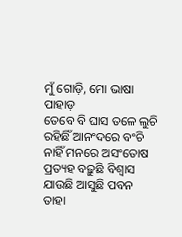ମୁଁ ଗୋଡ଼ି, ମୋ ଭାଷା ପାହାଡ଼
ତେବେ ବି ଘାସ ତଳେ ଲୁଚି
ରହିଛିଁ ଆନଂଦରେ ବଂଚି
ନାହିଁ ମନରେ ଅସଂତୋଷ
ପ୍ରତ୍ୟହ ବଢ଼ୁଛି ବିଶ୍ବାସ
ଯାଉଛି ଆସୁଛି ପବନ
ତାହା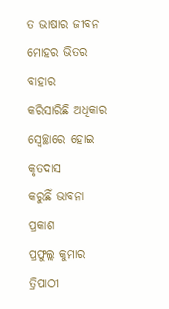ତ ଭାଷାର ଜୀବନ
ମୋହର ଭିତର ବାହାର
କରିସାରିଛି ଅଧିକାର
ସ୍ବେଚ୍ଛାରେ ହୋଇ କୃତଦାସ
କରୁଛିଁ ଭାବନା ପ୍ରକାଶ
ପ୍ରଫୁଲ୍ଲ କୁମାର ତ୍ରିପାଠୀ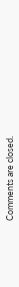Comments are closed.